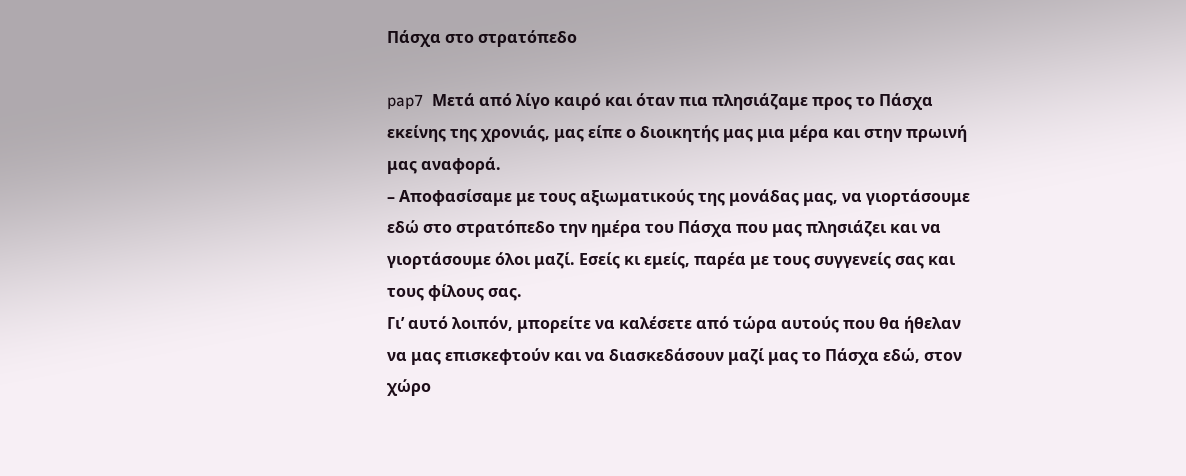Πάσχα στο στρατόπεδο

pap7  Μετά από λίγο καιρό και όταν πια πλησιάζαμε προς το Πάσχα εκείνης της χρονιάς, μας είπε ο διοικητής μας μια μέρα και στην πρωινή μας αναφορά.
– Αποφασίσαμε με τους αξιωματικούς της μονάδας μας, να γιορτάσουμε εδώ στο στρατόπεδο την ημέρα του Πάσχα που μας πλησιάζει και να γιορτάσουμε όλοι μαζί. Εσείς κι εμείς, παρέα με τους συγγενείς σας και τους φίλους σας.
Γι’ αυτό λοιπόν, μπορείτε να καλέσετε από τώρα αυτούς που θα ήθελαν να μας επισκεφτούν και να διασκεδάσουν μαζί μας το Πάσχα εδώ, στον χώρο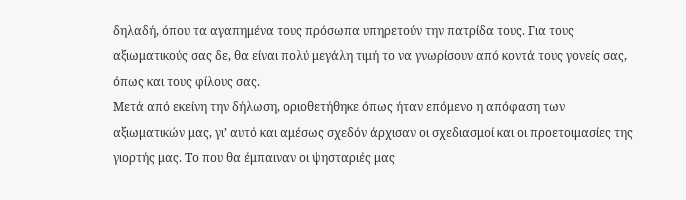δηλαδή, όπου τα αγαπημένα τους πρόσωπα υπηρετούν την πατρίδα τους. Για τους αξιωματικούς σας δε, θα είναι πολύ μεγάλη τιμή το να γνωρίσουν από κοντά τους γονείς σας, όπως και τους φίλους σας.
Μετά από εκείνη την δήλωση, οριοθετήθηκε όπως ήταν επόμενο η απόφαση των αξιωματικών μας, γι’ αυτό και αμέσως σχεδόν άρχισαν οι σχεδιασμοί και οι προετοιμασίες της γιορτής μας. Το που θα έμπαιναν οι ψησταριές μας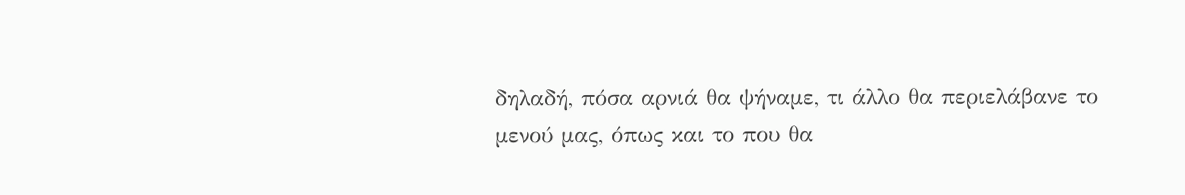δηλαδή, πόσα αρνιά θα ψήναμε, τι άλλο θα περιελάβανε το μενού μας, όπως και το που θα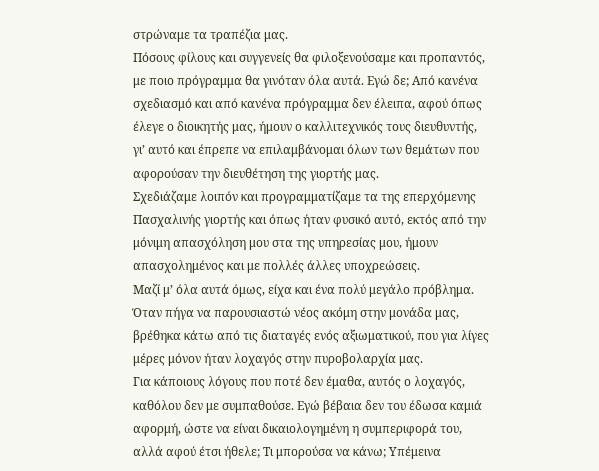στρώναμε τα τραπέζια μας.
Πόσους φίλους και συγγενείς θα φιλοξενούσαμε και προπαντός, με ποιο πρόγραμμα θα γινόταν όλα αυτά. Εγώ δε; Από κανένα σχεδιασμό και από κανένα πρόγραμμα δεν έλειπα, αφού όπως έλεγε ο διοικητής μας, ήμουν ο καλλιτεχνικός τους διευθυντής, γι’ αυτό και έπρεπε να επιλαμβάνομαι όλων των θεμάτων που αφορούσαν την διευθέτηση της γιορτής μας.
Σχεδιάζαμε λοιπόν και προγραμματίζαμε τα της επερχόμενης Πασχαλινής γιορτής και όπως ήταν φυσικό αυτό, εκτός από την μόνιμη απασχόληση μου στα της υπηρεσίας μου, ήμουν απασχολημένος και με πολλές άλλες υποχρεώσεις.
Μαζί μ’ όλα αυτά όμως, είχα και ένα πολύ μεγάλο πρόβλημα. Όταν πήγα να παρουσιαστώ νέος ακόμη στην μονάδα μας, βρέθηκα κάτω από τις διαταγές ενός αξιωματικού, που για λίγες μέρες μόνον ήταν λοχαγός στην πυροβολαρχία μας.
Για κάποιους λόγους που ποτέ δεν έμαθα, αυτός ο λοχαγός, καθόλου δεν με συμπαθούσε. Εγώ βέβαια δεν του έδωσα καμιά αφορμή, ώστε να είναι δικαιολογημένη η συμπεριφορά του, αλλά αφού έτσι ήθελε; Τι μπορούσα να κάνω; Υπέμεινα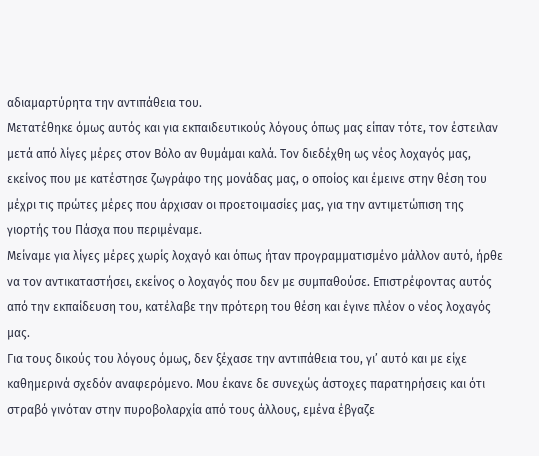αδιαμαρτύρητα την αντιπάθεια του.
Μετατέθηκε όμως αυτός και για εκπαιδευτικούς λόγους όπως μας είπαν τότε, τον έστειλαν μετά από λίγες μέρες στον Βόλο αν θυμάμαι καλά. Τον διεδέχθη ως νέος λοχαγός μας, εκείνος που με κατέστησε ζωγράφο της μονάδας μας, ο οποίος και έμεινε στην θέση του μέχρι τις πρώτες μέρες που άρχισαν οι προετοιμασίες μας, για την αντιμετώπιση της γιορτής του Πάσχα που περιμέναμε.
Μείναμε για λίγες μέρες χωρίς λοχαγό και όπως ήταν προγραμματισμένο μάλλον αυτό, ήρθε να τον αντικαταστήσει, εκείνος ο λοχαγός που δεν με συμπαθούσε. Επιστρέφοντας αυτός από την εκπαίδευση του, κατέλαβε την πρότερη του θέση και έγινε πλέον ο νέος λοχαγός μας.
Για τους δικούς του λόγους όμως, δεν ξέχασε την αντιπάθεια του, γι’ αυτό και με είχε καθημερινά σχεδόν αναφερόμενο. Μου έκανε δε συνεχώς άστοχες παρατηρήσεις και ότι στραβό γινόταν στην πυροβολαρχία από τους άλλους, εμένα έβγαζε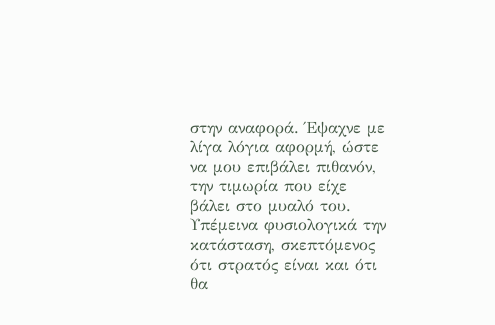στην αναφορά. Έψαχνε με λίγα λόγια αφορμή, ώστε να μου επιβάλει πιθανόν, την τιμωρία που είχε βάλει στο μυαλό του.
Υπέμεινα φυσιολογικά την κατάσταση, σκεπτόμενος ότι στρατός είναι και ότι θα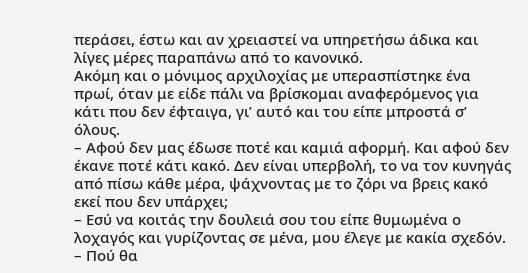περάσει, έστω και αν χρειαστεί να υπηρετήσω άδικα και λίγες μέρες παραπάνω από το κανονικό.
Ακόμη και ο μόνιμος αρχιλοχίας με υπερασπίστηκε ένα πρωί, όταν με είδε πάλι να βρίσκομαι αναφερόμενος για κάτι που δεν έφταιγα, γι’ αυτό και του είπε μπροστά σ’ όλους.
– Αφού δεν μας έδωσε ποτέ και καμιά αφορμή. Και αφού δεν έκανε ποτέ κάτι κακό. Δεν είναι υπερβολή, το να τον κυνηγάς από πίσω κάθε μέρα, ψάχνοντας με το ζόρι να βρεις κακό εκεί που δεν υπάρχει;
– Εσύ να κοιτάς την δουλειά σου του είπε θυμωμένα ο λοχαγός και γυρίζοντας σε μένα, μου έλεγε με κακία σχεδόν.
– Πού θα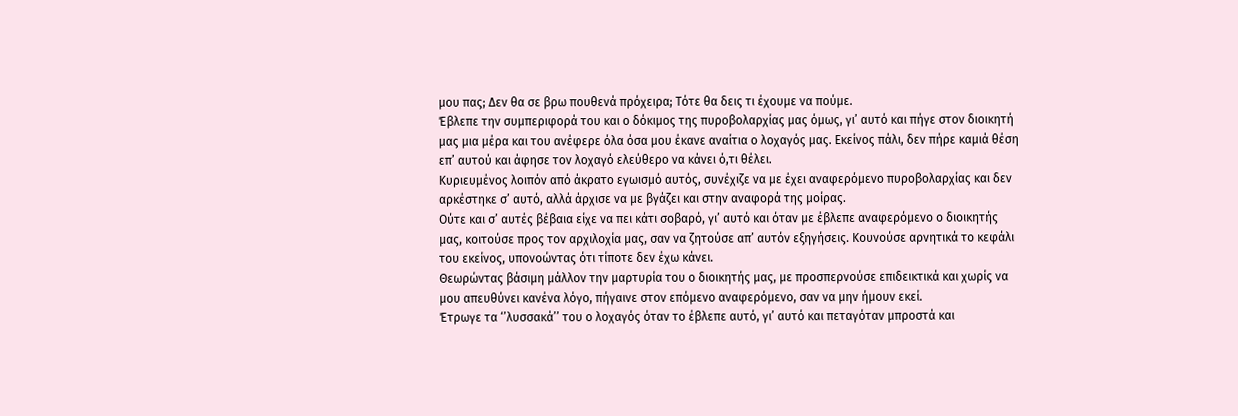μου πας; Δεν θα σε βρω πουθενά πρόχειρα; Τότε θα δεις τι έχουμε να πούμε.
Έβλεπε την συμπεριφορά του και ο δόκιμος της πυροβολαρχίας μας όμως, γι’ αυτό και πήγε στον διοικητή μας μια μέρα και του ανέφερε όλα όσα μου έκανε αναίτια ο λοχαγός μας. Εκείνος πάλι, δεν πήρε καμιά θέση επ’ αυτού και άφησε τον λοχαγό ελεύθερο να κάνει ό,τι θέλει.
Κυριευμένος λοιπόν από άκρατο εγωισμό αυτός, συνέχιζε να με έχει αναφερόμενο πυροβολαρχίας και δεν αρκέστηκε σ’ αυτό, αλλά άρχισε να με βγάζει και στην αναφορά της μοίρας.
Ούτε και σ’ αυτές βέβαια είχε να πει κάτι σοβαρό, γι’ αυτό και όταν με έβλεπε αναφερόμενο ο διοικητής μας, κοιτούσε προς τον αρχιλοχία μας, σαν να ζητούσε απ’ αυτόν εξηγήσεις. Κουνούσε αρνητικά το κεφάλι του εκείνος, υπονοώντας ότι τίποτε δεν έχω κάνει.
Θεωρώντας βάσιμη μάλλον την μαρτυρία του ο διοικητής μας, με προσπερνούσε επιδεικτικά και χωρίς να μου απευθύνει κανένα λόγο, πήγαινε στον επόμενο αναφερόμενο, σαν να μην ήμουν εκεί.
Έτρωγε τα ‘’λυσσακά’’ του ο λοχαγός όταν το έβλεπε αυτό, γι’ αυτό και πεταγόταν μπροστά και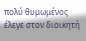πολύ θυμωμένος έλεγε στον διοικητή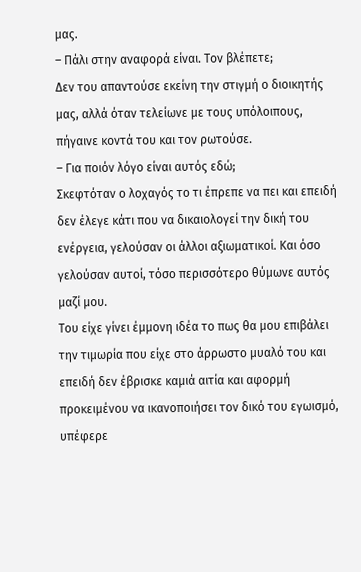μας.
– Πάλι στην αναφορά είναι. Τον βλέπετε;
Δεν του απαντούσε εκείνη την στιγμή ο διοικητής μας, αλλά όταν τελείωνε με τους υπόλοιπους, πήγαινε κοντά του και τον ρωτούσε.
– Για ποιόν λόγο είναι αυτός εδώ;
Σκεφτόταν ο λοχαγός το τι έπρεπε να πει και επειδή δεν έλεγε κάτι που να δικαιολογεί την δική του ενέργεια, γελούσαν οι άλλοι αξιωματικοί. Και όσο γελούσαν αυτοί, τόσο περισσότερο θύμωνε αυτός μαζί μου.
Του είχε γίνει έμμονη ιδέα το πως θα μου επιβάλει την τιμωρία που είχε στο άρρωστο μυαλό του και επειδή δεν έβρισκε καμιά αιτία και αφορμή προκειμένου να ικανοποιήσει τον δικό του εγωισμό, υπέφερε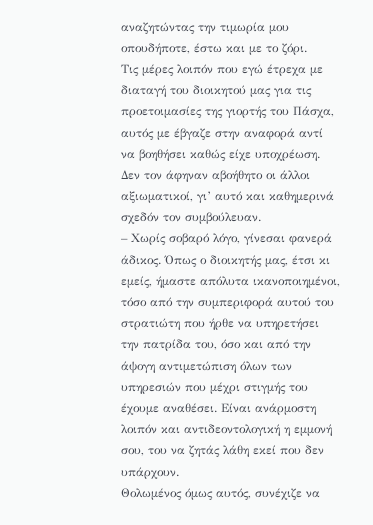αναζητώντας την τιμωρία μου οπουδήποτε, έστω και με το ζόρι.
Τις μέρες λοιπόν που εγώ έτρεχα με διαταγή του διοικητού μας για τις προετοιμασίες της γιορτής του Πάσχα, αυτός με έβγαζε στην αναφορά αντί να βοηθήσει καθώς είχε υποχρέωση.
Δεν τον άφηναν αβοήθητο οι άλλοι αξιωματικοί, γι’ αυτό και καθημερινά σχεδόν τον συμβούλευαν.
– Χωρίς σοβαρό λόγο, γίνεσαι φανερά άδικος. Όπως ο διοικητής μας, έτσι κι εμείς, ήμαστε απόλυτα ικανοποιημένοι, τόσο από την συμπεριφορά αυτού του στρατιώτη που ήρθε να υπηρετήσει την πατρίδα του, όσο και από την άψογη αντιμετώπιση όλων των υπηρεσιών που μέχρι στιγμής του έχουμε αναθέσει. Είναι ανάρμοστη λοιπόν και αντιδεοντολογική η εμμονή σου, του να ζητάς λάθη εκεί που δεν υπάρχουν.
Θολωμένος όμως αυτός, συνέχιζε να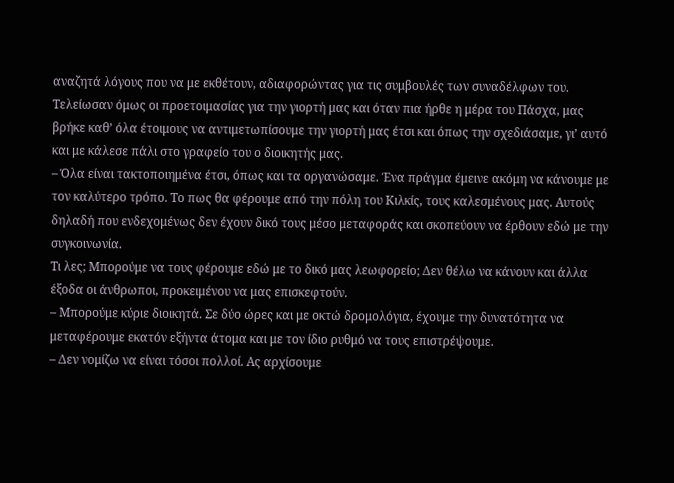αναζητά λόγους που να με εκθέτουν, αδιαφορώντας για τις συμβουλές των συναδέλφων του.
Τελείωσαν όμως οι προετοιμασίας για την γιορτή μας και όταν πια ήρθε η μέρα του Πάσχα, μας βρήκε καθ’ όλα έτοιμους να αντιμετωπίσουμε την γιορτή μας έτσι και όπως την σχεδιάσαμε, γι’ αυτό και με κάλεσε πάλι στο γραφείο του ο διοικητής μας.
– Όλα είναι τακτοποιημένα έτσι, όπως και τα οργανώσαμε. Ένα πράγμα έμεινε ακόμη να κάνουμε με τον καλύτερο τρόπο. Το πως θα φέρουμε από την πόλη του Κιλκίς, τους καλεσμένους μας. Αυτούς δηλαδή που ενδεχομένως δεν έχουν δικό τους μέσο μεταφοράς και σκοπεύουν να έρθουν εδώ με την συγκοινωνία.
Τι λες; Μπορούμε να τους φέρουμε εδώ με το δικό μας λεωφορείο; Δεν θέλω να κάνουν και άλλα έξοδα οι άνθρωποι, προκειμένου να μας επισκεφτούν.
– Μπορούμε κύριε διοικητά. Σε δύο ώρες και με οκτώ δρομολόγια, έχουμε την δυνατότητα να μεταφέρουμε εκατόν εξήντα άτομα και με τον ίδιο ρυθμό να τους επιστρέψουμε.
– Δεν νομίζω να είναι τόσοι πολλοί. Ας αρχίσουμε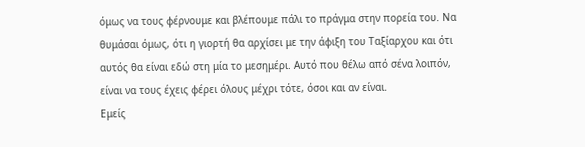όμως να τους φέρνουμε και βλέπουμε πάλι το πράγμα στην πορεία του. Να θυμάσαι όμως, ότι η γιορτή θα αρχίσει με την άφιξη του Ταξίαρχου και ότι αυτός θα είναι εδώ στη μία το μεσημέρι. Αυτό που θέλω από σένα λοιπόν, είναι να τους έχεις φέρει όλους μέχρι τότε, όσοι και αν είναι.
Εμείς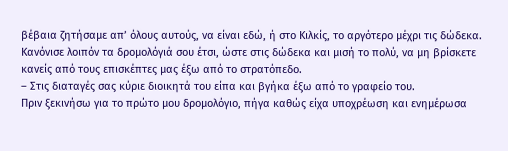βέβαια ζητήσαμε απ’ όλους αυτούς, να είναι εδώ, ή στο Κιλκίς, το αργότερο μέχρι τις δώδεκα. Κανόνισε λοιπόν τα δρομολόγιά σου έτσι, ώστε στις δώδεκα και μισή το πολύ, να μη βρίσκετε κανείς από τους επισκέπτες μας έξω από το στρατόπεδο.
– Στις διαταγές σας κύριε διοικητά του είπα και βγήκα έξω από το γραφείο του.
Πριν ξεκινήσω για το πρώτο μου δρομολόγιο, πήγα καθώς είχα υποχρέωση και ενημέρωσα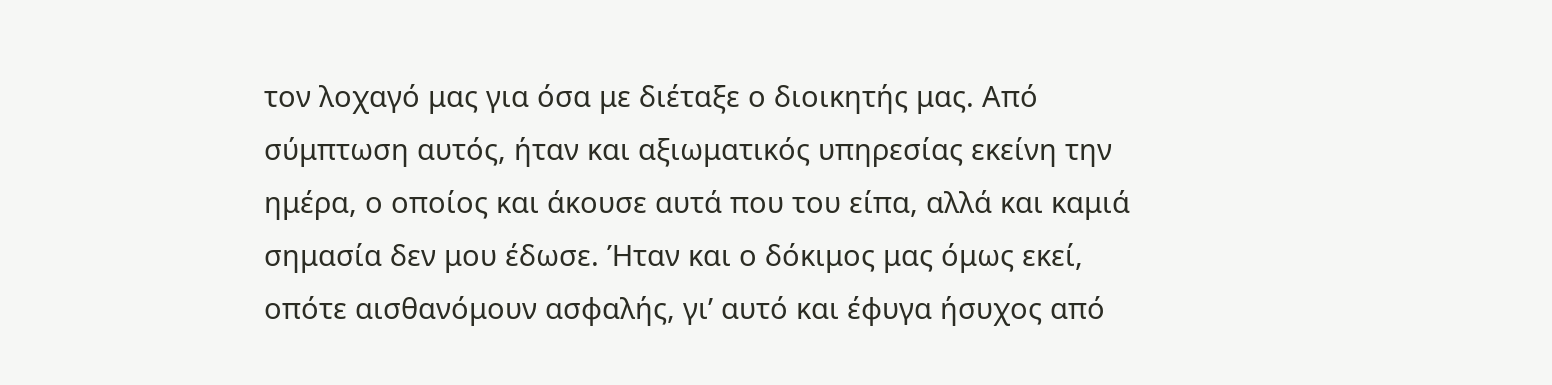τον λοχαγό μας για όσα με διέταξε ο διοικητής μας. Από σύμπτωση αυτός, ήταν και αξιωματικός υπηρεσίας εκείνη την ημέρα, ο οποίος και άκουσε αυτά που του είπα, αλλά και καμιά σημασία δεν μου έδωσε. Ήταν και ο δόκιμος μας όμως εκεί, οπότε αισθανόμουν ασφαλής, γι’ αυτό και έφυγα ήσυχος από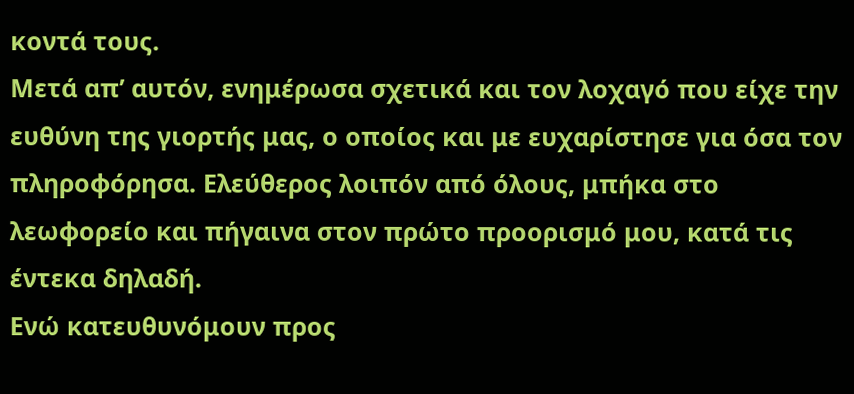κοντά τους.
Μετά απ’ αυτόν, ενημέρωσα σχετικά και τον λοχαγό που είχε την ευθύνη της γιορτής μας, ο οποίος και με ευχαρίστησε για όσα τον πληροφόρησα. Ελεύθερος λοιπόν από όλους, μπήκα στο λεωφορείο και πήγαινα στον πρώτο προορισμό μου, κατά τις έντεκα δηλαδή.
Ενώ κατευθυνόμουν προς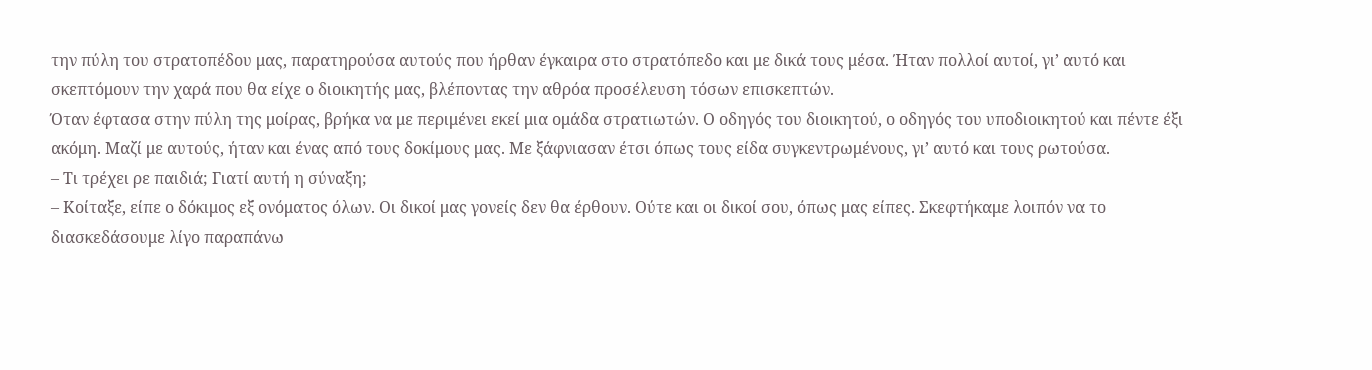την πύλη του στρατοπέδου μας, παρατηρούσα αυτούς που ήρθαν έγκαιρα στο στρατόπεδο και με δικά τους μέσα. Ήταν πολλοί αυτοί, γι’ αυτό και σκεπτόμουν την χαρά που θα είχε ο διοικητής μας, βλέποντας την αθρόα προσέλευση τόσων επισκεπτών.
Όταν έφτασα στην πύλη της μοίρας, βρήκα να με περιμένει εκεί μια ομάδα στρατιωτών. Ο οδηγός του διοικητού, ο οδηγός του υποδιοικητού και πέντε έξι ακόμη. Μαζί με αυτούς, ήταν και ένας από τους δοκίμους μας. Με ξάφνιασαν έτσι όπως τους είδα συγκεντρωμένους, γι’ αυτό και τους ρωτούσα.
– Τι τρέχει ρε παιδιά; Γιατί αυτή η σύναξη;
– Κοίταξε, είπε ο δόκιμος εξ ονόματος όλων. Οι δικοί μας γονείς δεν θα έρθουν. Ούτε και οι δικοί σου, όπως μας είπες. Σκεφτήκαμε λοιπόν να το διασκεδάσουμε λίγο παραπάνω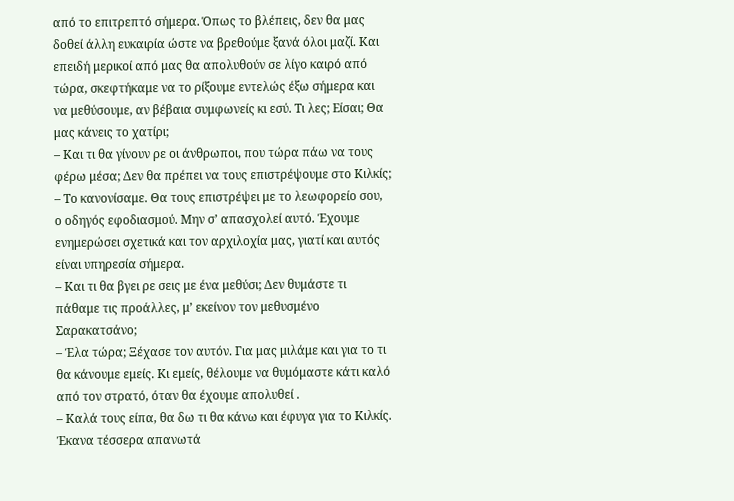από το επιτρεπτό σήμερα. Όπως το βλέπεις, δεν θα μας δοθεί άλλη ευκαιρία ώστε να βρεθούμε ξανά όλοι μαζί. Και επειδή μερικοί από μας θα απολυθούν σε λίγο καιρό από τώρα, σκεφτήκαμε να το ρίξουμε εντελώς έξω σήμερα και να μεθύσουμε, αν βέβαια συμφωνείς κι εσύ. Τι λες; Είσαι; Θα μας κάνεις το χατίρι;
– Και τι θα γίνουν ρε οι άνθρωποι, που τώρα πάω να τους φέρω μέσα; Δεν θα πρέπει να τους επιστρέψουμε στο Κιλκίς;
– Το κανονίσαμε. Θα τους επιστρέψει με το λεωφορείο σου, ο οδηγός εφοδιασμού. Μην σ’ απασχολεί αυτό. Έχουμε ενημερώσει σχετικά και τον αρχιλοχία μας, γιατί και αυτός είναι υπηρεσία σήμερα.
– Και τι θα βγει ρε σεις με ένα μεθύσι; Δεν θυμάστε τι πάθαμε τις προάλλες, μ’ εκείνον τον μεθυσμένο Σαρακατσάνο;
– Έλα τώρα; Ξέχασε τον αυτόν. Για μας μιλάμε και για το τι θα κάνουμε εμείς. Κι εμείς, θέλουμε να θυμόμαστε κάτι καλό από τον στρατό, όταν θα έχουμε απολυθεί .
– Καλά τους είπα, θα δω τι θα κάνω και έφυγα για το Κιλκίς.
Έκανα τέσσερα απανωτά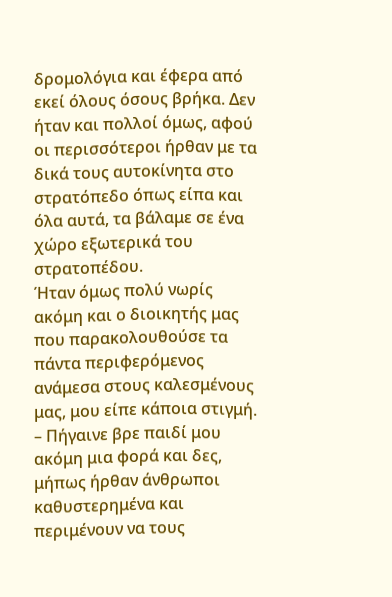δρομολόγια και έφερα από εκεί όλους όσους βρήκα. Δεν ήταν και πολλοί όμως, αφού οι περισσότεροι ήρθαν με τα δικά τους αυτοκίνητα στο στρατόπεδο όπως είπα και όλα αυτά, τα βάλαμε σε ένα χώρο εξωτερικά του στρατοπέδου.
Ήταν όμως πολύ νωρίς ακόμη και ο διοικητής μας που παρακολουθούσε τα πάντα περιφερόμενος ανάμεσα στους καλεσμένους μας, μου είπε κάποια στιγμή.
– Πήγαινε βρε παιδί μου ακόμη μια φορά και δες, μήπως ήρθαν άνθρωποι καθυστερημένα και περιμένουν να τους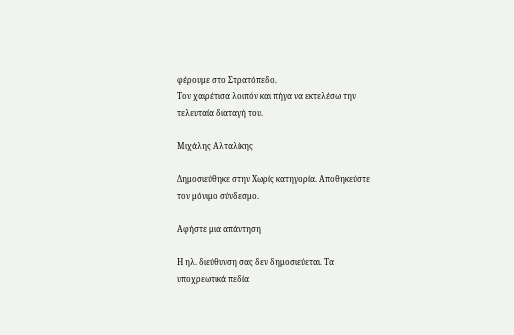φέρουμε στο Στρατόπεδο.
Τον χαιρέτισα λοιπόν και πήγα να εκτελέσω την τελευταία διαταγή του.

Μιχάλης Αλταλίκης

Δημοσιεύθηκε στην Χωρίς κατηγορία. Αποθηκεύστε τον μόνιμο σύνδεσμο.

Αφήστε μια απάντηση

Η ηλ. διεύθυνση σας δεν δημοσιεύεται. Τα υποχρεωτικά πεδία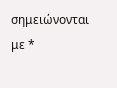σημειώνονται με *